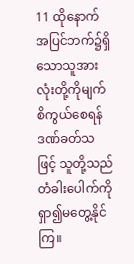11 ထိုနောက်အပြင်ဘက်၌ရှိသောသူအားလုံးတို့ကိုမျက်စိကွယ်စေရန်ဒဏ်ခတ်သဖြင့် သူတို့သည်တံခါးပေါက်ကိုရှာ၍မတွေ့နိုင်ကြ။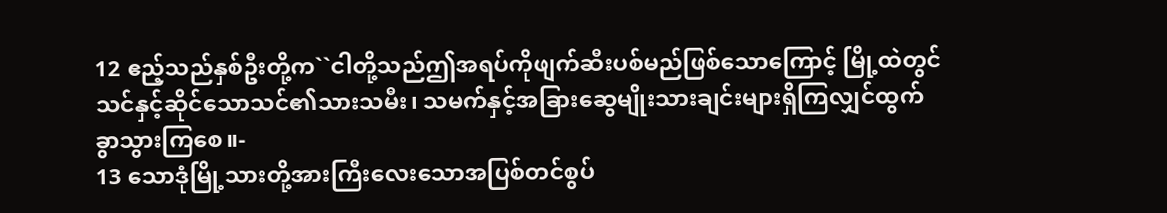12 ဧည့်သည်နှစ်ဦးတို့က``ငါတို့သည်ဤအရပ်ကိုဖျက်ဆီးပစ်မည်ဖြစ်သောကြောင့် မြို့ထဲတွင်သင်နှင့်ဆိုင်သောသင်၏သားသမီး၊ သမက်နှင့်အခြားဆွေမျိုးသားချင်းများရှိကြလျှင်ထွက်ခွာသွားကြစေ။-
13 သောဒုံမြို့သားတို့အားကြီးလေးသောအပြစ်တင်စွပ်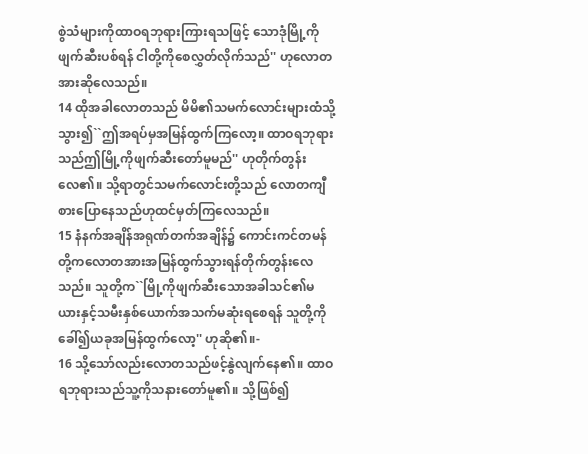စွဲသံများကိုထာဝရဘုရားကြားရသဖြင့် သောဒုံမြို့ကိုဖျက်ဆီးပစ်ရန် ငါတို့ကိုစေလွှတ်လိုက်သည်'' ဟုလောတအားဆိုလေသည်။
14 ထိုအခါလောတသည် မိမိ၏သမက်လောင်းများထံသို့သွား၍``ဤအရပ်မှအမြန်ထွက်ကြလော့။ ထာဝရဘုရားသည်ဤမြို့ကိုဖျက်ဆီးတော်မူမည်'' ဟုတိုက်တွန်းလေ၏။ သို့ရာတွင်သမက်လောင်းတို့သည် လောတကျီစားပြောနေသည်ဟုထင်မှတ်ကြလေသည်။
15 နံနက်အချိန်အရုဏ်တက်အချိန်၌ ကောင်းကင်တမန်တို့ကလောတအားအမြန်ထွက်သွားရန်တိုက်တွန်းလေသည်။ သူတို့က``မြို့ကိုဖျက်ဆီးသောအခါသင်၏မယားနှင့်သမီးနှစ်ယောက်အသက်မဆုံးရစေရန် သူတို့ကိုခေါ်၍ယခုအမြန်ထွက်လော့'' ဟုဆို၏။-
16 သို့သော်လည်းလောတသည်ဖင့်နွဲလျက်နေ၏။ ထာဝရဘုရားသည်သူ့ကိုသနားတော်မူ၏။ သို့ဖြစ်၍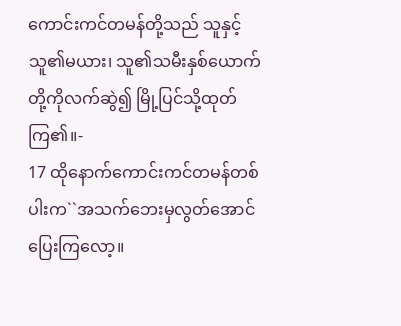ကောင်းကင်တမန်တို့သည် သူနှင့်သူ၏မယား၊ သူ၏သမီးနှစ်ယောက်တို့ကိုလက်ဆွဲ၍ မြို့ပြင်သို့ထုတ်ကြ၏။-
17 ထိုနောက်ကောင်းကင်တမန်တစ်ပါးက``အသက်ဘေးမှလွတ်အောင်ပြေးကြလော့။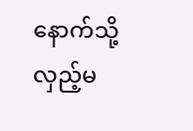နောက်သို့လှည့်မ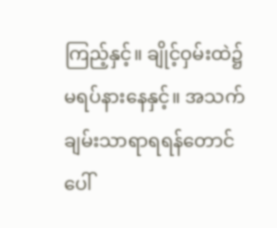ကြည့်နှင့်။ ချိုင့်ဝှမ်းထဲ၌မရပ်နားနေနှင့်။ အသက်ချမ်းသာရာရရန်တောင်ပေါ်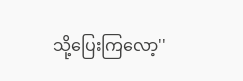သို့ပြေးကြလော့''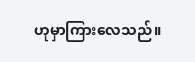ဟုမှာကြားလေသည်။